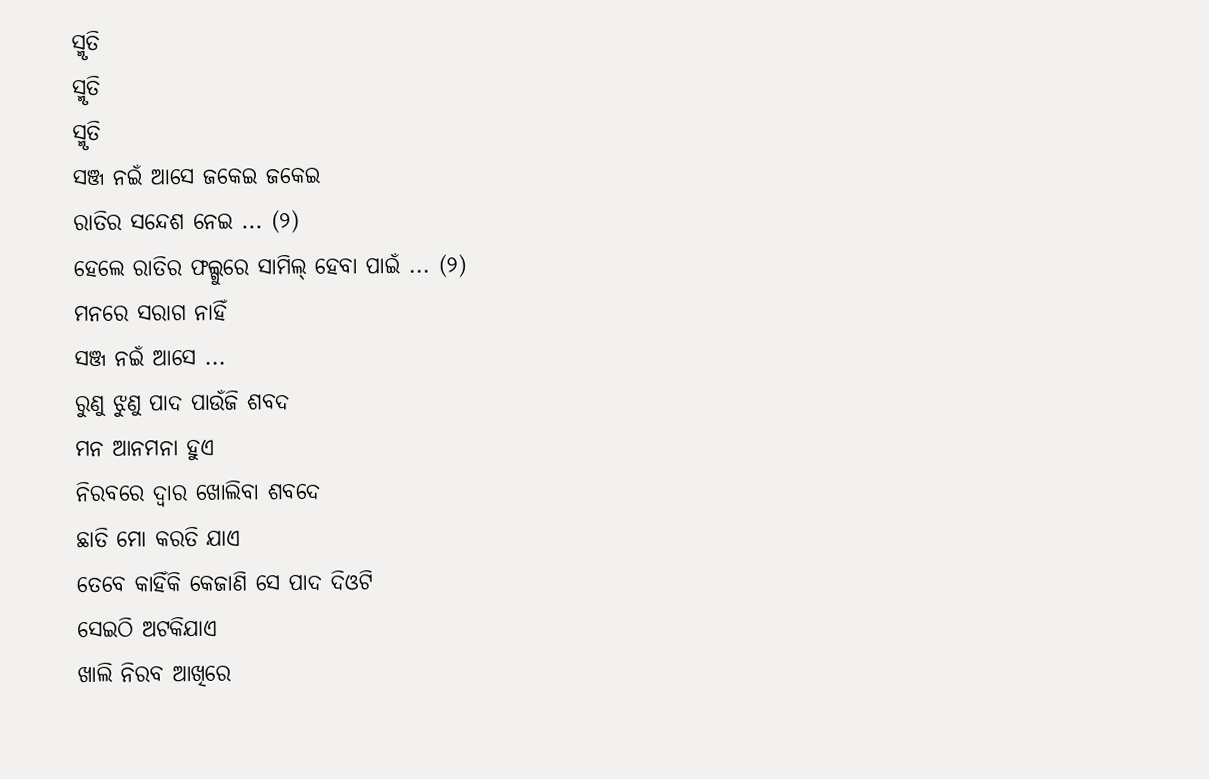ସ୍ମୃତି
ସ୍ମୃତି
ସ୍ମୃତି
ସଞ୍ଜ ନଇଁ ଆସେ ଜକେଇ ଜକେଇ
ରାତିର ସନ୍ଦେଶ ନେଇ ... (୨)
ହେଲେ ରାତିର ଫଲ୍ଗୁରେ ସାମିଲ୍ ହେବା ପାଇଁ ... (୨)
ମନରେ ସରାଗ ନାହିଁ
ସଞ୍ଜ ନଇଁ ଆସେ ...
ରୁଣୁ ଝୁଣୁ ପାଦ ପାଉଁଜି ଶବଦ
ମନ ଆନମନା ହୁଏ
ନିରବରେ ଦ୍ୱାର ଖୋଲିବା ଶବଦେ
ଛାତି ମୋ କରତି ଯାଏ
ତେବେ କାହିଁକି କେଜାଣି ସେ ପାଦ ଦିଓଟି
ସେଇଠି ଅଟକିଯାଏ
ଖାଲି ନିରବ ଆଖିରେ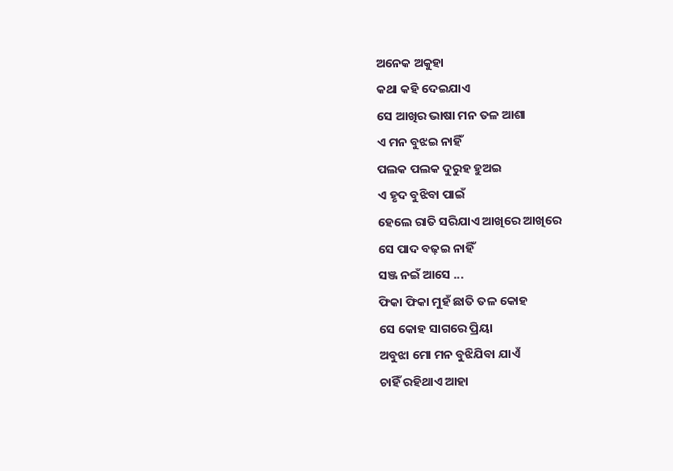ଅନେକ ଅକୁହା
କଥା କହି ଦେଇଯାଏ
ସେ ଆଖିର ଭାଷା ମନ ତଳ ଆଶା
ଏ ମନ ବୁଝଇ ନାହିଁ
ପଲକ ପଲକ ଦୁରୁହ ହୁଅଇ
ଏ ହୃଦ ବୁଝିବା ପାଇଁ
ହେଲେ ରାତି ସରିଯାଏ ଆଖିରେ ଆଖିରେ
ସେ ପାଦ ବଢ଼ଇ ନାହିଁ
ସଞ୍ଜ ନଇଁ ଆସେ ...
ଫିକା ଫିକା ମୁହଁ ଛାତି ତଳ କୋହ
ସେ କୋହ ସାଗରେ ପ୍ରିୟା
ଅବୁଝା ମୋ ମନ ବୁଝିଯିବା ଯାଏଁ
ଚାହିଁ ରହିଥାଏ ଆହା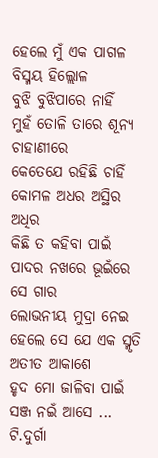ହେଲେ ମୁଁ ଏକ ପାଗଳ ବିସ୍ମୟ ହିଲ୍ଲୋଳ
ବୁଝି ବୁଝିପାରେ ନାହିଁ
ମୁହଁ ତୋଳି ତାରେ ଶୂନ୍ୟ ଚାହାଣୀରେ
କେତେଯେ ରହିଛି ଚାହିଁ
କୋମଳ ଅଧର ଅସ୍ଥିର ଅଧିର
କିଛି ତ କହିବା ପାଇଁ
ପାଦର ନଖରେ ଭୂଇଁରେ ସେ ଗାର
ଲୋଭନୀୟ ମୁଦ୍ରା ନେଇ
ହେଲେ ସେ ଯେ ଏକ ସ୍ମୃତି ଅତୀତ ଆକାଶେ
ହୃଦ ମୋ ଜାଳିବା ପାଇଁ
ସଞ୍ଜ ନଇଁ ଆସେ ...
ଟି.ଦୁର୍ଗା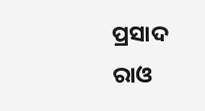ପ୍ରସାଦ ରାଓ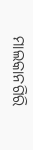ମାଲକାନଗିରି